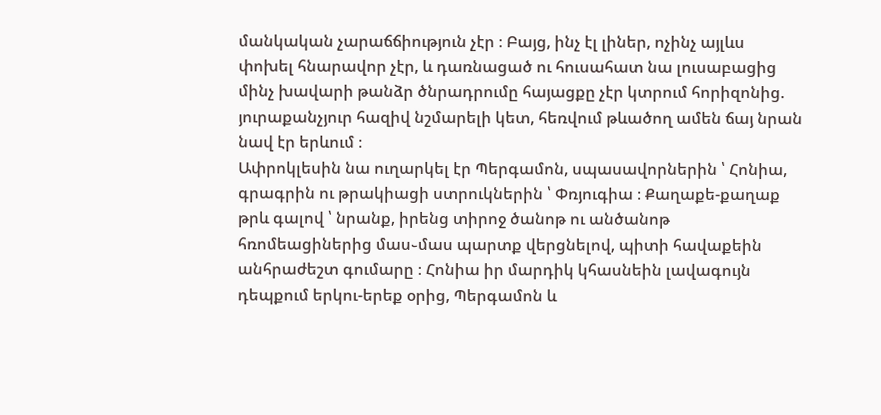մանկական չարաճճիություն չէր ։ Բայց, ինչ էլ լիներ, ոչինչ այլևս փոխել հնարավոր չէր, և դառնացած ու հուսահատ նա լուսաբացից մինչ խավարի թանձր ծնրադրումը հայացքը չէր կտրում հորիզոնից. յուրաքանչյուր հազիվ նշմարելի կետ, հեռվում թևածող ամեն ճայ նրան նավ էր երևում ։
Ափրոկլեսին նա ուղարկել էր Պերգամոն, սպասավորներին ՝ Հոնիա, գրագրին ու թրակիացի ստրուկներին ՝ Փռյուգիա ։ Քաղաքե-քաղաք թրև գալով ՝ նրանք, իրենց տիրոջ ծանոթ ու անծանոթ հռոմեացիներից մաս֊մաս պարտք վերցնելով, պիտի հավաքեին անհրաժեշտ գումարը ։ Հոնիա իր մարդիկ կհասնեին լավագույն դեպքում երկու-երեք օրից, Պերգամոն և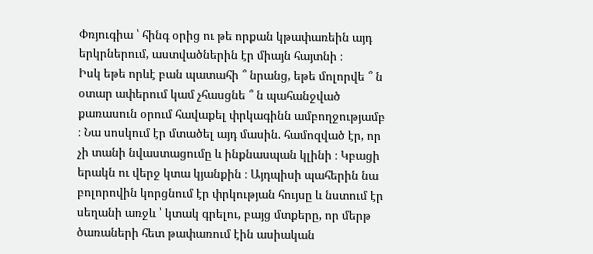Փռյուգիա ՝ հինգ օրից ու թե որքան կթափառեին այդ երկրներում, աստվածներին էր միայն հայտնի ։
Իսկ եթե որևէ բան պատահի ՞ նրանց, եթե մոլորվե ՞ ն օտար ափերում կամ չհասցնե ՞ ն պահանջված քառասուն օրում հավաքել փրկագինն ամբողջությամբ ։ Նա սոսկում էր մտածել այդ մասին. համոզված էր, որ չի տանի նվաստացումը և ինքնասպան կլինի ։ Կբացի երակն ու վերջ կտա կյանքին ։ Այդպիսի պահերին նա բոլորովին կորցնում էր փրկության հույսը և նստում էր սեղանի առջև ՝ կտակ գրելու, բայց մտքերը, որ մերթ ծառաների հետ թափառում էին ասիական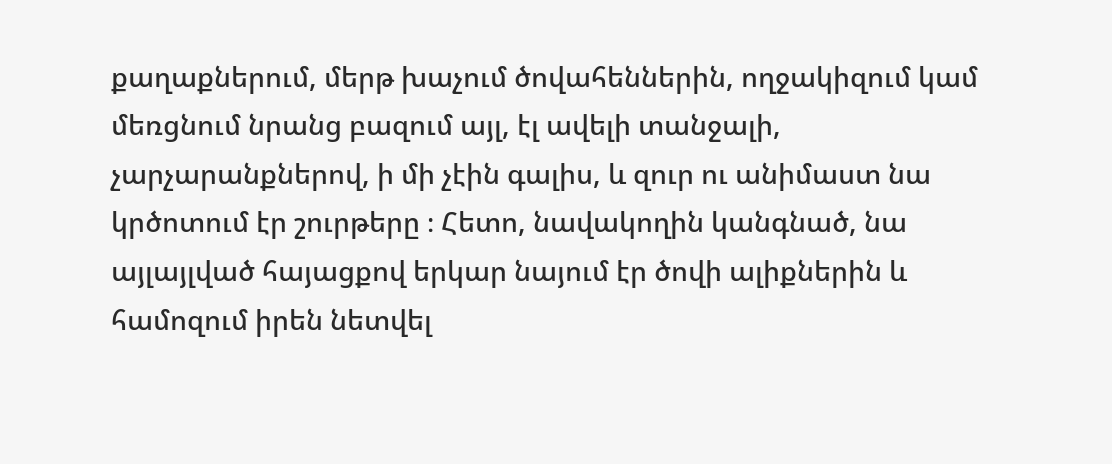քաղաքներում, մերթ խաչում ծովահեններին, ողջակիզում կամ մեռցնում նրանց բազում այլ, էլ ավելի տանջալի, չարչարանքներով, ի մի չէին գալիս, և զուր ու անիմաստ նա կրծոտում էր շուրթերը ։ Հետո, նավակողին կանգնած, նա այլայլված հայացքով երկար նայում էր ծովի ալիքներին և համոզում իրեն նետվել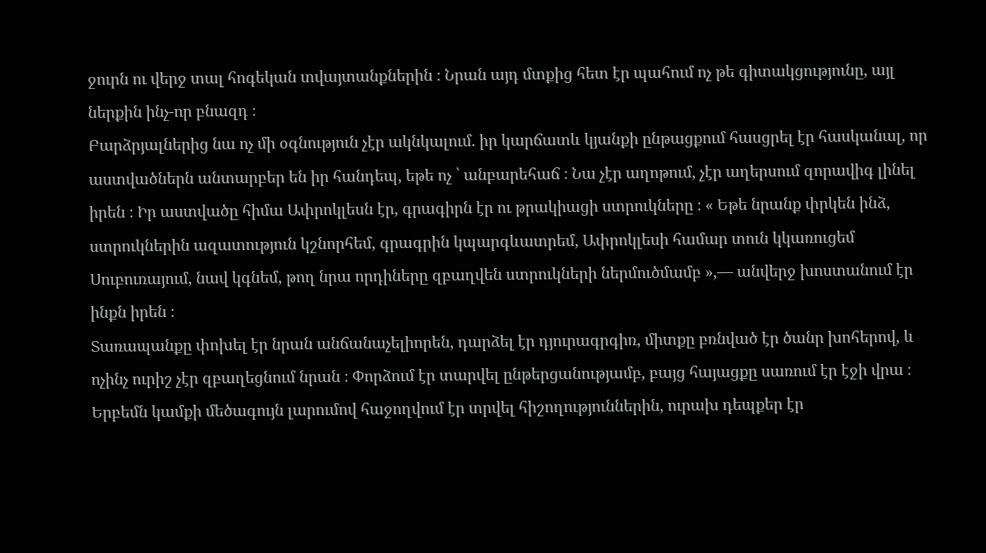ջուրն ու վերջ տալ հոգեկան տվայտանքներին ։ Նրան այդ մտքից հետ էր պահում ոչ թե գիտակցությունը, այլ ներքին ինչ-որ բնազդ ։
Բարձրյալներից նա ոչ մի օգնություն չէր ակնկալում. իր կարճատև կյանքի ընթացքում հասցրել էր հասկանալ, որ աստվածներն անտարբեր են իր հանդեպ, եթե ոչ ՝ անբարեհաճ ։ Նա չէր աղոթում, չէր աղերսում զորավիգ լինել իրեն ։ Իր աստվածը հիմա Ափրոկլեսն էր, գրագիրն էր ու թրակիացի ստրուկները ։ « Եթե նրանք փրկեն ինձ, ստրուկներին ազատություն կշնորհեմ, գրագրին կպարգևատրեմ, Ափրոկլեսի համար տուն կկառուցեմ Սուբուռայում, նավ կգնեմ, թող նրա որդիները զբաղվեն ստրուկների ներմուծմամբ »,— անվերջ խոստանում էր ինքն իրեն ։
Տառապանքը փոխել էր նրան անճանաչելիորեն, դարձել էր դյուրագրգիռ, միտքը բռնված էր ծանր խոհերով, և ոչինչ ուրիշ չէր զբաղեցնում նրան ։ Փորձում էր տարվել ընթերցանությամբ, բայց հայացքը սառում էր էջի վրա ։ Երբեմն կամքի մեծագույն լարումով հաջողվում էր տրվել հիշողություններին, ուրախ դեպքեր էր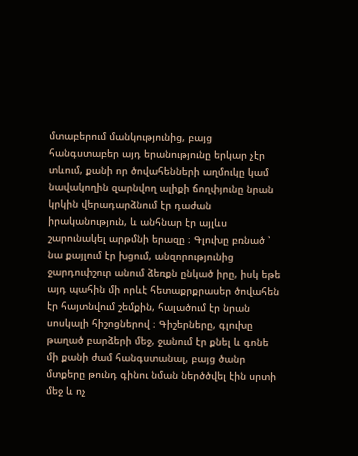մտաբերում մանկությունից, բայց հանգստաբեր այդ երանությունը երկար չէր տևում, քանի որ ծովահենների աղմուկը կամ նավակողին զարնվող ալիքի ճողփյունը նրան կրկին վերադարձնում էր դաժան իրականություն, և անհնար էր այլևս շարունակել արթմնի երազը ։ Գլուխը բռնած ՝ նա քայլում էր խցում, անզորությունից ջարդուփշուր անում ձեռքն ընկած իրը, իսկ եթե այդ պահին մի որևէ հետաքրքրասեր ծովահեն էր հայտնվում շեմքին, հալածում էր նրան սոսկալի հիշոցներով ։ Գիշերները, գլուխը թաղած բարձերի մեջ, ջանում էր քնել և գոնե մի քանի ժամ հանգստանալ, բայց ծանր մտքերը թունդ գինու նման ներծծվել էին սրտի մեջ և ոչ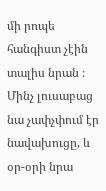մի րոպե հանգիստ չէին տալիս նրան ։ Մինչ լուսաբաց նա չափչփում էր նավախուցը, և օր-օրի նրա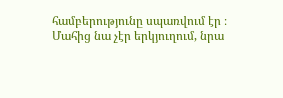համբերությունը սպառվում էր ։
Մահից նա չէր երկյուղում, նրա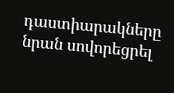դաստիարակները նրան սովորեցրել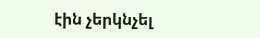էին չերկնչել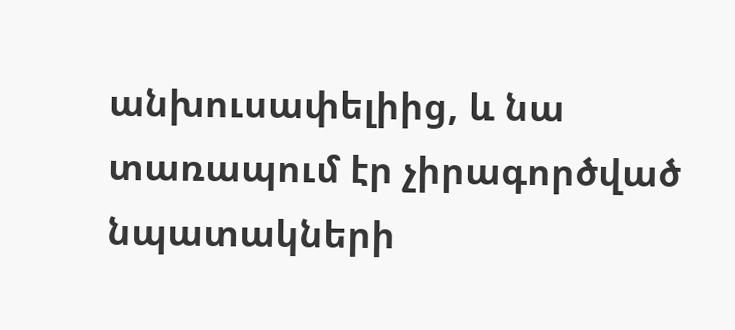անխուսափելիից, և նա տառապում էր չիրագործված նպատակների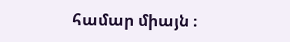համար միայն ։